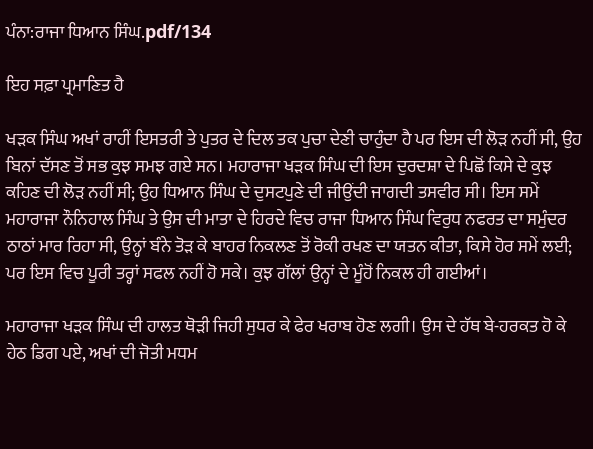ਪੰਨਾ:ਰਾਜਾ ਧਿਆਨ ਸਿੰਘ.pdf/134

ਇਹ ਸਫ਼ਾ ਪ੍ਰਮਾਣਿਤ ਹੈ

ਖੜਕ ਸਿੰਘ ਅਖਾਂ ਰਾਹੀਂ ਇਸਤਰੀ ਤੇ ਪੁਤਰ ਦੇ ਦਿਲ ਤਕ ਪੁਚਾ ਦੇਣੀ ਚਾਹੁੰਦਾ ਹੈ ਪਰ ਇਸ ਦੀ ਲੋੜ ਨਹੀਂ ਸੀ, ਉਹ ਬਿਨਾਂ ਦੱਸਣ ਤੋਂ ਸਭ ਕੁਝ ਸਮਝ ਗਏ ਸਨ। ਮਹਾਰਾਜਾ ਖੜਕ ਸਿੰਘ ਦੀ ਇਸ ਦੁਰਦਸ਼ਾ ਦੇ ਪਿਛੋਂ ਕਿਸੇ ਦੇ ਕੁਝ ਕਹਿਣ ਦੀ ਲੋੜ ਨਹੀਂ ਸੀ; ਉਹ ਧਿਆਨ ਸਿੰਘ ਦੇ ਦੁਸਟਪੁਣੇ ਦੀ ਜੀਉਂਦੀ ਜਾਗਦੀ ਤਸਵੀਰ ਸੀ। ਇਸ ਸਮੇਂ ਮਹਾਰਾਜਾ ਨੌਨਿਹਾਲ ਸਿੰਘ ਤੇ ਉਸ ਦੀ ਮਾਤਾ ਦੇ ਹਿਰਦੇ ਵਿਚ ਰਾਜਾ ਧਿਆਨ ਸਿੰਘ ਵਿਰੁਧ ਨਫਰਤ ਦਾ ਸਮੁੰਦਰ ਠਾਠਾਂ ਮਾਰ ਰਿਹਾ ਸੀ, ਉਨ੍ਹਾਂ ਬੰਨੇ ਤੋੜ ਕੇ ਬਾਹਰ ਨਿਕਲਣ ਤੋਂ ਰੋਕੀ ਰਖਣ ਦਾ ਯਤਨ ਕੀਤਾ, ਕਿਸੇ ਹੋਰ ਸਮੇਂ ਲਈ; ਪਰ ਇਸ ਵਿਚ ਪੂਰੀ ਤਰ੍ਹਾਂ ਸਫਲ ਨਹੀਂ ਹੋ ਸਕੇ। ਕੁਝ ਗੱਲਾਂ ਉਨ੍ਹਾਂ ਦੇ ਮੂੰਹੋਂ ਨਿਕਲ ਹੀ ਗਈਆਂ।

ਮਹਾਰਾਜਾ ਖੜਕ ਸਿੰਘ ਦੀ ਹਾਲਤ ਥੋੜੀ ਜਿਹੀ ਸੁਧਰ ਕੇ ਫੇਰ ਖਰਾਬ ਹੋਣ ਲਗੀ। ਉਸ ਦੇ ਹੱਥ ਬੇ-ਹਰਕਤ ਹੋ ਕੇ ਹੇਠ ਡਿਗ ਪਏ, ਅਖਾਂ ਦੀ ਜੋਤੀ ਮਧਮ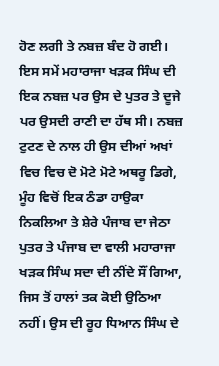ਹੋਣ ਲਗੀ ਤੇ ਨਬਜ਼ ਬੰਦ ਹੋ ਗਈ। ਇਸ ਸਮੇਂ ਮਹਾਰਾਜਾ ਖੜਕ ਸਿੰਘ ਦੀ ਇਕ ਨਬਜ਼ ਪਰ ਉਸ ਦੇ ਪੁਤਰ ਤੇ ਦੂਜੇ ਪਰ ਉਸਦੀ ਰਾਣੀ ਦਾ ਹੱਥ ਸੀ। ਨਬਜ਼ ਟੁਟਣ ਦੇ ਨਾਲ ਹੀ ਉਸ ਦੀਆਂ ਅਖਾਂ ਵਿਚ ਵਿਚ ਦੋ ਮੋਟੇ ਮੋਟੇ ਅਥਰੂ ਡਿਗੇ, ਮੂੰਹ ਵਿਚੋਂ ਇਕ ਠੰਡਾ ਹਾਉਕਾ ਨਿਕਲਿਆ ਤੇ ਸ਼ੇਰੇ ਪੰਜਾਬ ਦਾ ਜੇਠਾ ਪੁਤਰ ਤੇ ਪੰਜਾਬ ਦਾ ਵਾਲੀ ਮਹਾਰਾਜਾ ਖੜਕ ਸਿੰਘ ਸਦਾ ਦੀ ਨੀਂਦੇ ਸੌਂ ਗਿਆ, ਜਿਸ ਤੋਂ ਹਾਲਾਂ ਤਕ ਕੋਈ ਉਠਿਆ ਨਹੀਂ। ਉਸ ਦੀ ਰੂਹ ਧਿਆਨ ਸਿੰਘ ਦੇ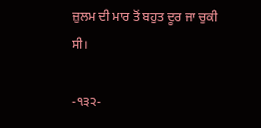ਜ਼ੁਲਮ ਦੀ ਮਾਰ ਤੋਂ ਬਹੁਤ ਦੂਰ ਜਾ ਚੁਕੀ ਸੀ।

-੧੩੨-